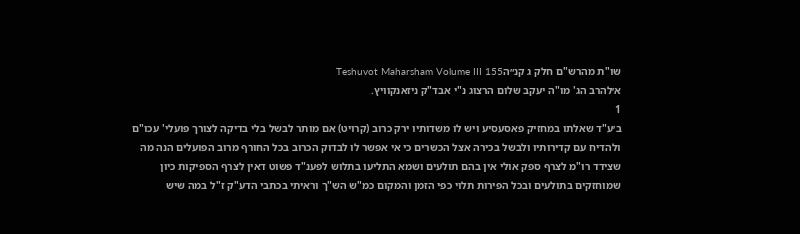שו"ת מהרש"ם חלק ג קנ״הTeshuvot Maharsham Volume III 155
א׳להרב הג' מו"ה יעקב שלום הרצוג נ"י אבד"ק ניזאנקוויץ.
1
ב׳ע"ד שאלתו במחזיק פאסעסיע ויש לו משדותיו ירק כרוב (קרויט) אם מותר לבשל בלי בדיקה לצורך פועלי' עכו"ם ולהדיח עם קדירותיו ולבשל בכירה אצל הכשרים כי אי אפשר לו לבדוק הכרוב בכל החורף מרוב הפועלים הנה מה שצידד רו"מ לצרף ספק אולי אין בהם תולעים ושמא התליעו בתלוש לפענ"ד פשוט דאין לצרף הספיקות כיון שמוחזקים בתולעים ובכל הפירות תלוי כפי הזמן והמקום כמ"ש הש"ך וראיתי בכתבי הדע"ק ז"ל במה שיש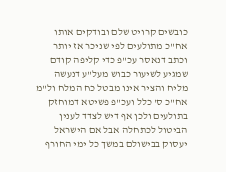כובשים קרויט שלם ובודקים אותו אח"כ מתולעים לפי שניכר אז יותר וכתב דנאסר עכ"פ כדי קליפה קודם שמגיע לשיעור כבוש מעל"ע דנעשה מליח והציר אינו מבטל כח המלח ול"מ אח"כ ס' כלל ועכ"פ פשיטא דמוחזק בתולעים ולכן אף דיש לצדד לענין הביטול לכתחלה אבל אם הישראל יעסוק בבישולם במשך כל ימי החורף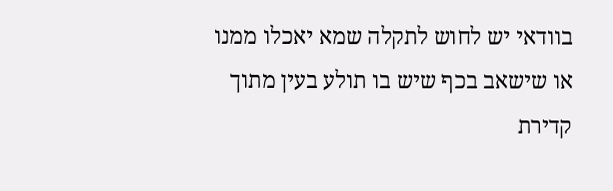בוודאי יש לחוש לתקלה שמא יאכלו ממנו או שישאב בכף שיש בו תולע בעין מתוך קדירת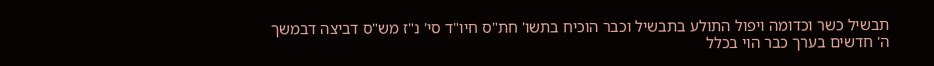תבשיל כשר וכדומה ויפול התולע בתבשיל וכבר הוכיח בתשו' חת"ס חיו"ד סי' נ"ז מש"ס דביצה דבמשך ה' חדשים בערך כבר הוי בכלל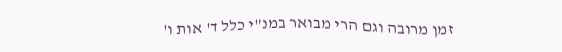זמן מרובה וגם הרי מבואר במנ"י כלל ד' אות ו'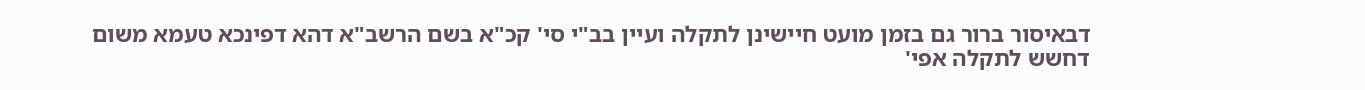דבאיסור ברור גם בזמן מועט חיישינן לתקלה ועיין בב"י סי' קכ"א בשם הרשב"א דהא דפינכא טעמא משום דחשש לתקלה אפי'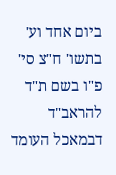ביום אחד וע' בתשו' ח"צ סי' פ"ו בשם ת"ד להראב"ד דבמאכל העומד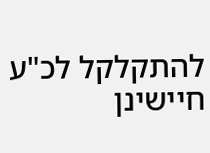להתקלקל לכ"ע חיישינן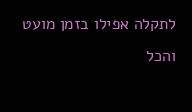לתקלה אפילו בזמן מועט והכל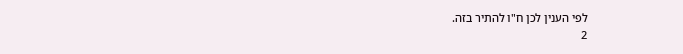לפי הענין לכן ח"ו להתיר בזה.
2